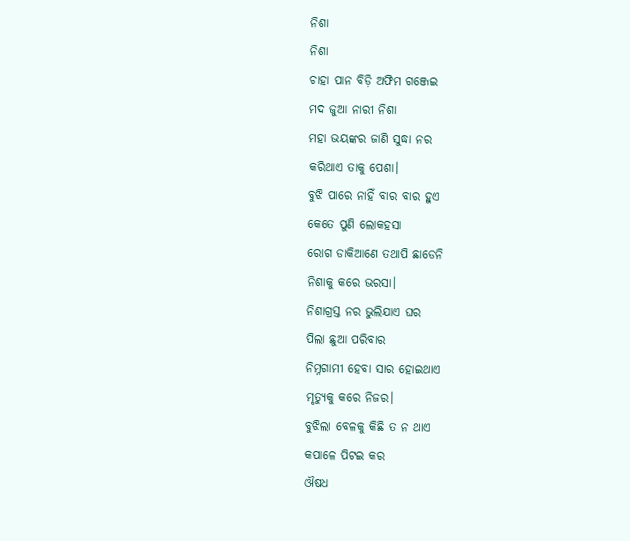ନିଶା
ନିଶା
ଚାହା ପାନ ବିଡ଼ି ଅଫିମ ଗଞ୍ଜେଇ
ମଦ ଜୁଆ ନାରୀ ନିଶା
ମହା ଭୟଙ୍କର ଜାଣି ସୁଦ୍ଧା ନର
କରିଥାଏ ତାକୁ ପେଶା।
ବୁଝି ପାରେ ନାହିଁ ବାର ବାର ହୁଏ
କେତେ ପୁଣି ଲୋକହସା
ରୋଗ ଡାକିଆଣେ ତଥାପି ଛାଡେନି
ନିଶାକୁ କରେ ଭରସା।
ନିଶାଗ୍ରସ୍ତ ନର ଭୁଲିଯାଏ ଘର
ପିଲା ଛୁଆ ପରିବାର
ନିମ୍ନଗାମୀ ହେବା ସାର ହୋଇଥାଏ
ମୃତ୍ୟୁକୁ କରେ ନିଜର।
ବୁଝିଲା ବେଳକୁ କିଛି ତ ନ ଥାଏ
କପାଳେ ପିଟଇ କର
ଔଷଧ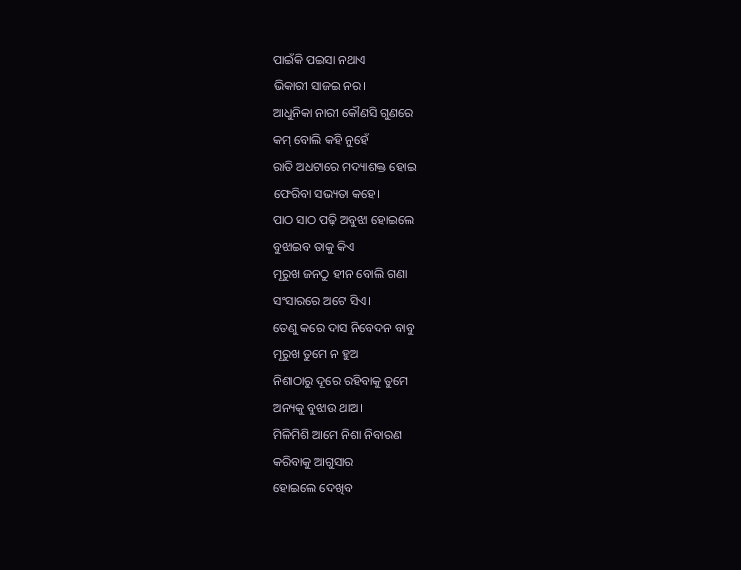ପାଇଁକି ପଇସା ନଥାଏ
ଭିକାରୀ ସାଜଇ ନର।
ଆଧୁନିକା ନାରୀ କୌଣସି ଗୁଣରେ
କମ୍ ବୋଲି କହି ନୁହେଁ
ରାତି ଅଧଟାରେ ମଦ୍ୟାଶକ୍ତ ହୋଇ
ଫେରିବା ସଭ୍ୟତା କହେ।
ପାଠ ସାଠ ପଢ଼ି ଅବୁଝା ହୋଇଲେ
ବୁଝାଇବ ତାକୁ କିଏ
ମୂରୁଖ ଜନଠୁ ହୀନ ବୋଲି ଗଣା
ସଂସାରରେ ଅଟେ ସିଏ।
ତେଣୁ କରେ ଦାସ ନିବେଦନ ବାବୁ
ମୂରୁଖ ତୁମେ ନ ହୁଅ
ନିଶାଠାରୁ ଦୂରେ ରହିବାକୁ ତୁମେ
ଅନ୍ୟକୁ ବୁଝାଉ ଥାଅ।
ମିଳିମିଶି ଆମେ ନିଶା ନିବାରଣ
କରିବାକୁ ଆଗୁସାର
ହୋଇଲେ ଦେଖିବ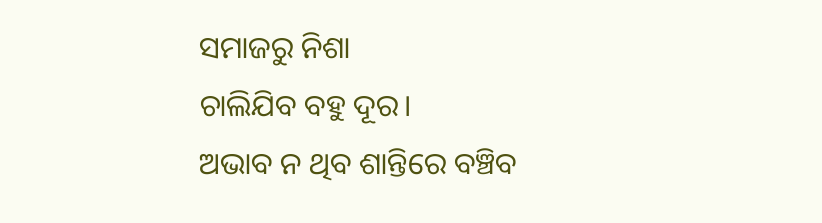ସମାଜରୁ ନିଶା
ଚାଲିଯିବ ବହୁ ଦୂର।
ଅଭାବ ନ ଥିବ ଶାନ୍ତିରେ ବଞ୍ଚିବ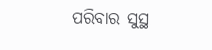ପରିବାର ସୁସ୍ଥ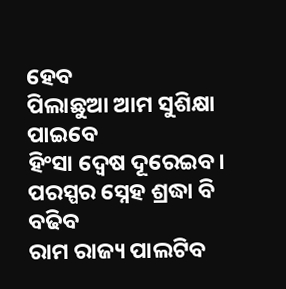ହେବ
ପିଲାଛୁଆ ଆମ ସୁଶିକ୍ଷା ପାଇବେ
ହିଂସା ଦ୍ୱେଷ ଦୂରେଇବ।
ପରସ୍ପର ସ୍ନେହ ଶ୍ରଦ୍ଧା ବି ବଢିବ
ରାମ ରାଜ୍ୟ ପାଲଟିବ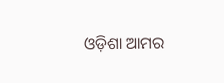ଓଡ଼ିଶା ଆମର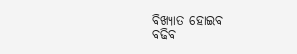ବିଖ୍ୟାତ ହୋଇବ
ବଢିବ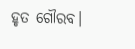ହୃତ ଗୌରବ।